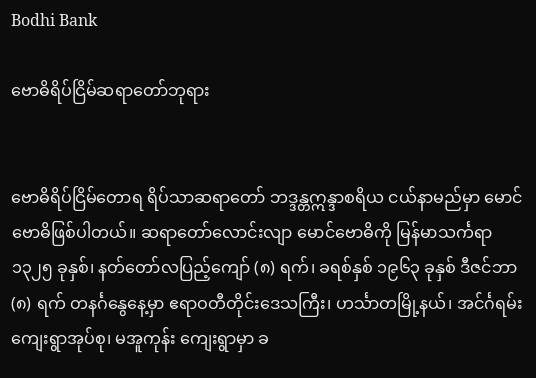Bodhi Bank

ဗောဓိရိပ်ငြိမ်ဆရာတော်ဘုရား


ဗောဓိရိပ်ငြိမ်တောရ ရိပ်သာဆရာတော် ဘဒ္ဒန္တဣန္ဒာစရိယ ငယ်နာမည်မှာ မောင်ဗောဓိဖြစ်ပါတယ်။ ဆရာတော်လောင်းလျာ မောင်ဗောဓိကို မြန်မာသင်္ကရာ ၁၃၂၅ ခုနှစ်၊ နတ်တော်လပြည့်ကျော် (၈) ရက်၊ ခရစ်နှစ် ၁၉၆၃ ခုနှစ် ဒီဇင်ဘာ (၈) ရက် တနင်္ဂနွေနေ့မှာ ဧရာဝတီတိုင်းဒေသကြီး၊ ဟင်္သာတမြို့နယ်၊ အင်င်္ဂရမ်း ကျေးရွာအုပ်စု၊ မအူကုန်း ကျေးရွာမှာ ခ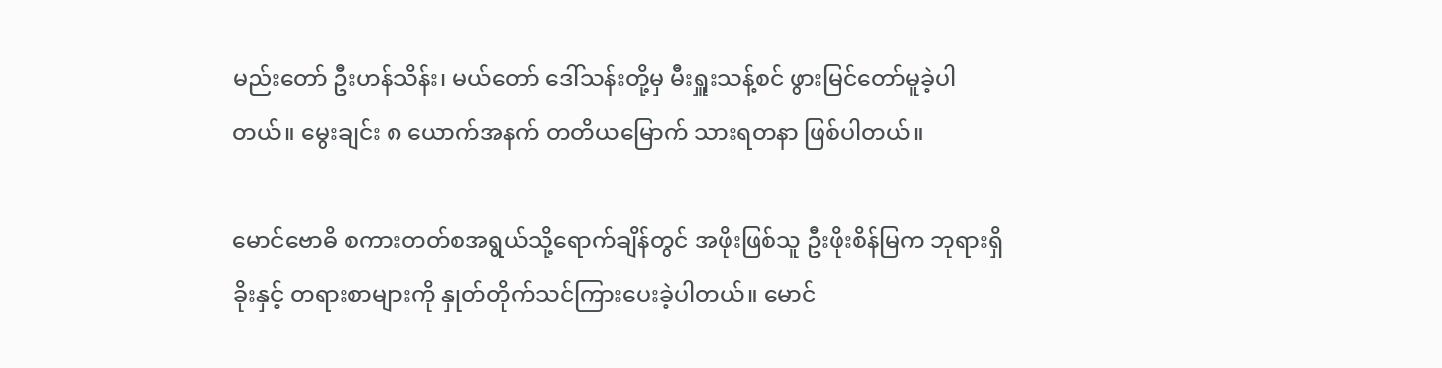မည်းတော် ဦးဟန်သိန်း၊ မယ်တော် ဒေါ်သန်းတို့မှ မီးရှူးသန့်စင် ဖွားမြင်တော်မူခဲ့ပါတယ်။ မွေးချင်း ၈ ယောက်အနက် တတိယမြောက် သားရတနာ ဖြစ်ပါတယ်။

မောင်ဗောဓိ စကားတတ်စအရွယ်သို့ရောက်ချိန်တွင် အဖိုးဖြစ်သူ ဦးဖိုးစိန်မြက ဘုရားရှိခိုးနှင့် တရားစာများကို နှုတ်တိုက်သင်ကြားပေးခဲ့ပါတယ်။ မောင်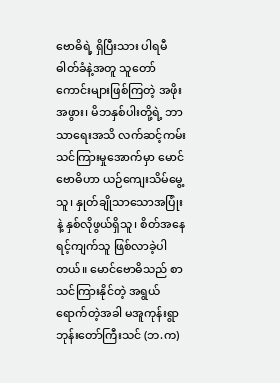ဗောဓိရဲ့ ရှိပြီးသား ပါရမီဓါတ်ခံနဲ့အတူ သူတော်ကောင်းများဖြစ်ကြတဲ့ အဖိုးအဖွား၊ မိဘနှစ်ပါးတို့ရဲ့ ဘာသာရေးအသိ လက်ဆင့်ကမ်းသင်ကြားမှုအောက်မှာ မောင်ဗောဓိဟာ ယဉ်ကျေးသိမ်မွေ့သူ၊ နှုတ်ချိုသာသောအပြုံးနဲ့ နှစ်လိုဖွယ်ရှိသူ၊ စိတ်အနေရင့်ကျက်သူ ဖြစ်လာခဲ့ပါတယ်။ မောင်ဗောဓိသည် စာသင်ကြားနိုင်တဲ့ အရွယ်ရောက်တဲ့အခါ မအူကုန်းရွာ ဘုန်းတော်ကြီးသင် (ဘ.က)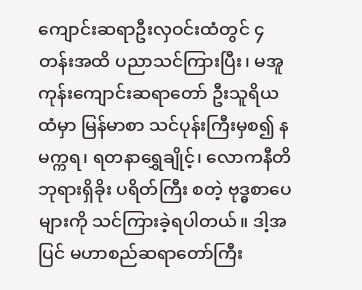ကျောင်းဆရာဦးလှဝင်းထံတွင် ၄ တန်းအထိ ပညာသင်ကြားပြီး၊ မအူကုန်းကျောင်းဆရာတော် ဦးသူရိယထံမှာ မြန်မာစာ သင်ပုန်းကြီးမှစ၍ နမက္ကရ၊ ရတနာရွှေချိုင့်၊ လောကနီတိ ဘုရားရှိခိုး ပရိတ်ကြီး စတဲ့ ဗုဒ္ဓစာပေများကို သင်ကြားခဲ့ရပါတယ်။ ဒါ့အပြင် မဟာစည်ဆရာတော်ကြီး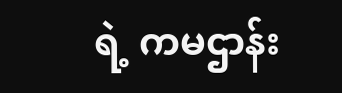ရဲ့ ကမဌာန်း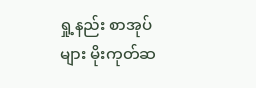ရှု့နည်း စာအုပ်များ မိုးကုတ်ဆ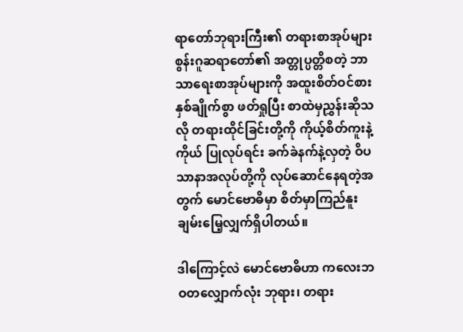ရာတော်ဘုရားကြီး၏ တရားစာအုပ်များစွန်းဂူဆရာတော်၏ အတ္တုပ္ပတ္တိစတဲ့ ဘာသာရေးစာအုပ်များကို အထူးစိတ်ဝင်စားနှစ်ချိုက်စွာ ဖတ်ရှုပြီး စာထဲမှညွှန်းဆိုသလို တရားထိုင်ခြင်းတို့ကို ကိုယ့်စိတ်ကူးနဲ့ကိုယ် ပြုလုပ်ရင်း ခက်ခဲနက်နဲ့လှတဲ့ ဝိပသာနာအလုပ်တို့ကို လုပ်ဆောင်နေရတဲ့အတွက် မောင်ဗောဓိမှာ စိတ်မှာကြည်နူးချမ်းမြေ့လျှက်ရှိပါတယ်။

ဒါကြောင့်လဲ မောင်ဗောဓိဟာ ကလေးဘဝတလျှောက်လုံး ဘုရား၊ တရား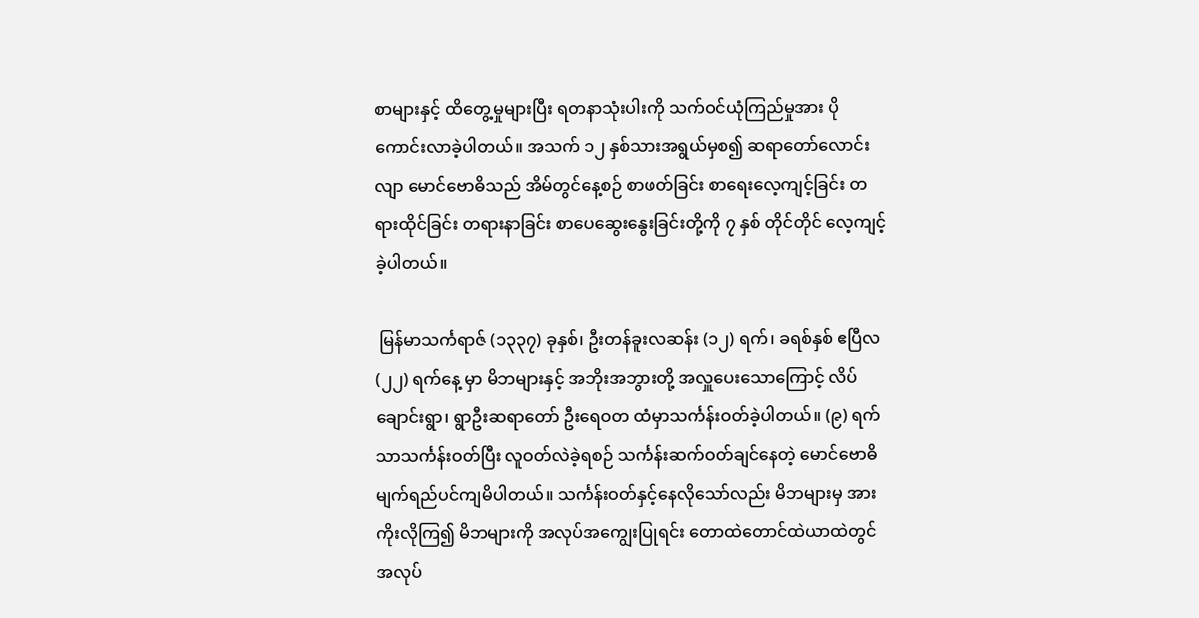စာများနှင့် ထိတွေ့မှုများပြီး ရတနာသုံးပါးကို သက်ဝင်ယုံကြည်မှုအား ပိုကောင်းလာခဲ့ပါတယ်။ အသက် ၁၂ နှစ်သားအရွယ်မှစ၍ ဆရာတော်လောင်းလျာ မောင်ဗောဓိသည် အိမ်တွင်နေ့စဉ် စာဖတ်ခြင်း စာရေးလေ့ကျင့်ခြင်း တရားထိုင်ခြင်း တရားနာခြင်း စာပေဆွေးနွေးခြင်းတို့ကို ၇ နှစ် တိုင်တိုင် လေ့ကျင့်ခဲ့ပါတယ်။

 မြန်မာသင်္ကရာဇ် (၁၃၃၇) ခုနှစ်၊ ဦးတန်ခူးလဆန်း (၁၂) ရက်၊ ခရစ်နှစ် ဧပြီလ (၂၂) ရက်နေ့ မှာ မိဘများနှင့် အဘိုးအဘွားတို့ အလှူပေးသောကြောင့် လိပ်ချောင်းရွာ၊ ရွာဦးဆရာတော် ဦးရေဝတ ထံမှာသင်္ကန်းဝတ်ခဲ့ပါတယ်။ (၉) ရက်သာသင်္ကန်းဝတ်ပြီး လူဝတ်လဲခဲ့ရစဉ် သင်္ကန်းဆက်ဝတ်ချင်နေတဲ့ မောင်ဗောဓိ မျက်ရည်ပင်ကျမိပါတယ်။ သင်္ကန်းဝတ်နှင့်နေလိုသော်လည်း မိဘများမှ အားကိုးလိုကြ၍ မိဘများကို အလုပ်အကျွေးပြုရင်း တောထဲတောင်ထဲယာထဲတွင် အလုပ်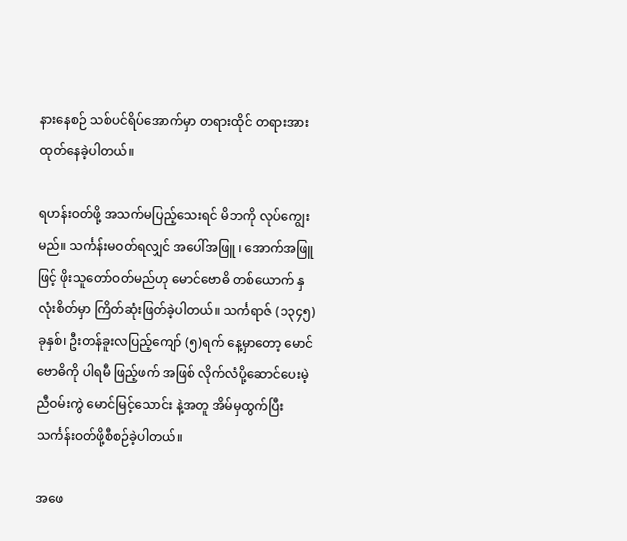နားနေစဉ် သစ်ပင်ရိပ်အောက်မှာ တရားထိုင် တရားအားထုတ်နေခဲ့ပါတယ်။

ရဟန်းဝတ်ဖို့ အသက်မပြည့်သေးရင် မိဘကို လုပ်ကျွေးမည်။ သင်္ကန်းမဝတ်ရလျှင် အပေါ်အဖြူ ၊ အောက်အဖြူ ဖြင့် ဖိုးသူတော်ဝတ်မည်ဟု မောင်ဗောဓိ တစ်ယောက် နှလုံးစိတ်မှာ ကြိတ်ဆုံးဖြတ်ခဲ့ပါတယ်။ သင်္ကရာဇ် (၁၃၄၅) ခုနှစ်၊ ဦးတန်ခူးလပြည့်ကျော် (၅)ရက် နေ့မှာတော့ မောင်ဗောဓိကို ပါရမီ ဖြည့်ဖက် အဖြစ် လိုက်လံပို့ဆောင်ပေးမဲ့ ညီဝမ်းကွဲ မောင်မြင့်သောင်း နဲ့အတူ အိမ်မှထွက်ပြီး သင်္ကန်းဝတ်ဖို့စီစဉ်ခဲ့ပါတယ်။

အဖေ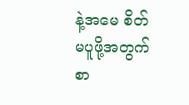နဲ့အမေ စိတ်မပူဖို့အတွက် စာ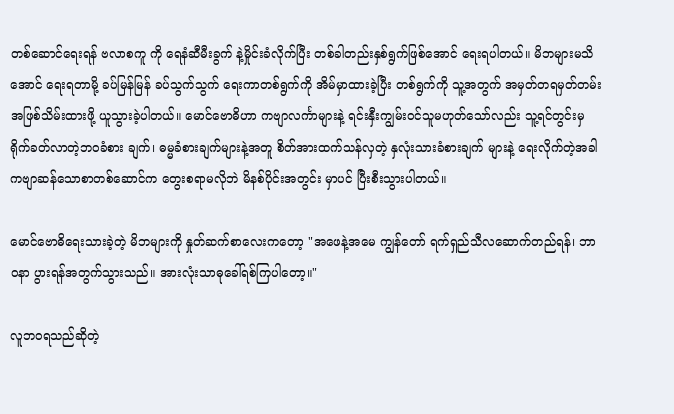တစ်ဆောင်ရေးရန် ဗလာစကူ ကို ရေနံဆီမီးခွက် နဲ့မှိုင်းခံလိုက်ပြီး တစ်ခါတည်းနှစ်ရွက်ဖြစ်အောင် ရေးရပါတယ်။ မိဘများမသိအောင် ရေးရတာမို့ ခပ်မြန်မြန် ခပ်သွက်သွက် ရေးကာတစ်ရွက်ကို အိမ်မှာထားခဲ့ပြီး တစ်ရွက်ကို သူ့အတွက် အမှတ်တရမှတ်တမ်းအဖြစ်သိမ်းထားဖို့ ယူသွားခဲ့ပါတယ်။ မောင်ဗောဓိဟာ ကဗျာလင်္ကာများနဲ့ ရင်းနှီးကျွမ်းဝင်သူမဟုတ်သော်လည်း သူ့ရင်တွင်းမှ ရိုက်ခတ်လာတဲ့ဘဝခံစား ချက်၊ ဓမ္မခံစားချက်များနဲ့အတူ စိတ်အားထက်သန်လှတဲ့ နှလုံးသားခံစားချက် များနဲ့ ရေးလိုက်တဲ့အခါ ကဗျာဆန်သောစာတစ်ဆောင်က တွေးစရာမလိုဘဲ မိနစ်ပိုင်းအတွင်း မှာပင် ပြီးစီးသွားပါတယ်။

မောင်ဗောဓိရေးသားခဲ့တဲ့ မိဘများကို နှုတ်ဆက်စာလေးကတော့ "အဖေနဲ့အမေ ကျွန်တော် ရက်ရှည်သီလဆောက်တည်ရန်၊ ဘာဝနာ ပွားရန်အတွက်သွားသည်။ အားလုံးသာဓုခေါ်ရစ်ကြပါတော့။"

လူဘဝရသည်ဆိုတဲ့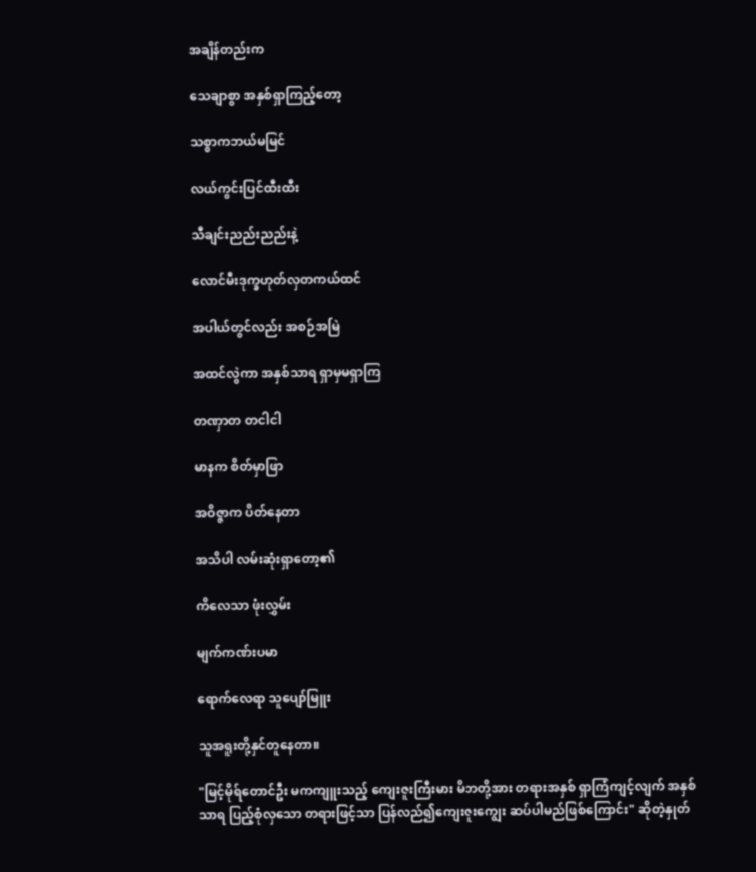အချိန်တည်းက

သေချာစွာ အနှစ်ရှာကြည့်တော့

သစ္စာကဘယ်မမြင်

လယ်ကွင်းပြင်ထီးထီး

သီချင်းညည်းညည်းနဲ့

လောင်မီးဒုက္ခဟုတ်လှတကယ်ထင်

အပါယ်တွင်လည်း အစဉ်အမြဲ

အထင်လွဲကာ အနှစ်သာရ ရှာမှမရှာကြ

တဏှာတ တငါငါ

မာနက စိတ်မှာဖြာ

အဝိဇ္ဇာက ပိတ်နေတာ

အသိပါ လမ်းဆုံးရှာတော့၏

ကိလေသာ ဖုံးလွှမ်း

မျက်ကဏ်းပမာ

ရောက်လေရာ သူပျော်မြူး

သူအရူးတို့နှင်တူနေတာ။

"မြင့်မိုရ်တောင်ဦး မကကျူးသည့် ကျေးဇူးကြီးမား မိဘတို့အား တရားအနှစ် ရှာကြံကျင့်လျက် အနှစ်သာရ ပြည့်စုံလှသော တရားဖြင့်သာ ပြန်လည်၍ကျေးဇူးကျွေး ဆပ်ပါမည်ဖြစ်ကြောင်း" ဆိုတဲ့နှုတ်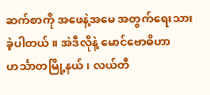ဆက်စာကို အဖေနဲ့အမေ အတွက်ရေးသားခဲ့ပါတယ်။ အဲဒီလိုနဲ့ မောင်ဗောဓိဟာ ဟင်္သာတမြို့နယ်၊ လယ်တီ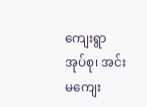ကျေးရွာအုပ်စု၊ အင်းမကျေး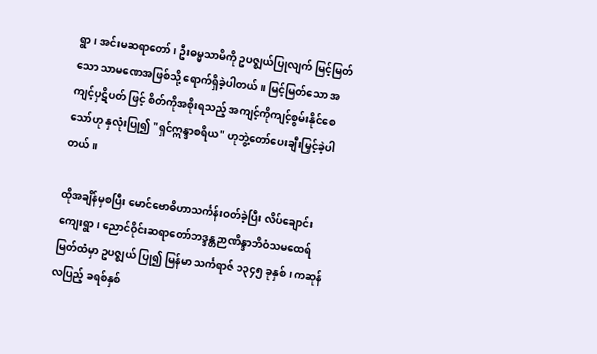ရွာ၊ အင်းမဆရာတော်၊ ဦးဓမ္မသာမိကို ဥပဇ္ဈယ်ပြုလျက် မြင့်မြတ်သော သာမဏေအဖြစ်သို့ ရောက်ရှိခဲ့ပါတယ်။ မြင့်မြတ်သော အကျင့်ပှဋိပတ် ဖြင့် စိတ်ကိုအစိုးရသည့် အကျင့်ကိုကျင့်စွမ်းနိုင်စေသော်ဟု နှလုံးပြု၍ "ရှင်ဣန္ဒာစရိယ" ဟုဘွဲ့တော်ပေးချီးမြှင့်ခဲ့ပါတယ်။

ထိုအချိန်မှစပြီး မောင်ဗောဓိဟာသင်္ကန်းဝတ်ခဲ့ပြီး လိပ်ချောင်းကျေးရွာ၊ ညောင်ဝိုင်းဆရာတော်ဘဒ္ဒန္တဉာဏိန္ဒာဘိဝံသမထေရ်မြတ်ထံမှာ ဥပဇ္ဈယ် ပြု၍ မြန်မာ သင်္ကရာဇ် ၁၃၄၅ ခုနှစ်၊ ကဆုန်လပြည့် ခရစ်နှစ်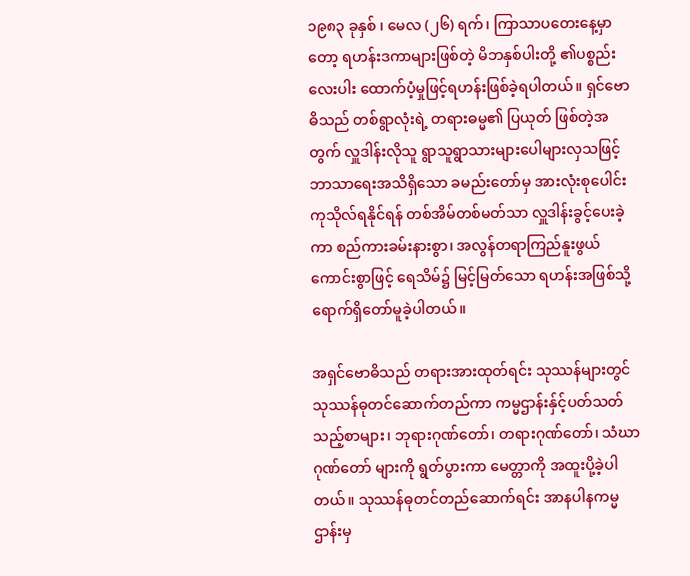၁၉၈၃ ခုနှစ် ၊ မေလ (၂၆) ရက်၊ ကြာသာပတေးနေ့မှာတော့ ရဟန်းဒကာများဖြစ်တဲ့ မိဘနှစ်ပါးတို့ ၏ပစ္စည်းလေးပါး ထောက်ပံ့မှုဖြင့်ရဟန်းဖြစ်ခဲ့ရပါတယ်။ ရှင်ဗောဓိသည် တစ်ရွာလုံးရဲ့ တရားဓမ္မ၏ ပြယုတ် ဖြစ်တဲ့အတွက် လှူဒါန်းလိုသူ ရွာသူရွာသားများပေါများလှသဖြင့် ဘာသာရေးအသိရှိသော ခမည်းတော်မှ အားလုံးစုပေါင်း ကုသိုလ်ရနိုင်ရန် တစ်အိမ်တစ်မတ်သာ လှူဒါန်းခွင့်ပေးခဲ့ကာ စည်ကားခမ်းနားစွာ၊ အလွန်တရာကြည်နူးဖွယ်ကောင်းစွာဖြင့် ရေသိမ်၌ မြင့်မြတ်သော ရဟန်းအဖြစ်သို့ ရောက်ရှိတော်မူခဲ့ပါတယ်။

အရှင်ဗောဓိသည် တရားအားထုတ်ရင်း သုဿန်များတွင် သုဿန်ဓုတင်ဆောက်တည်ကာ ကမ္မဌာန်းနှ်င့်ပတ်သတ်သည့်စာများ၊ ဘုရားဂုဏ်တော်၊ တရားဂုဏ်တော်၊ သံဃာဂုဏ်တော် များကို ရွတ်ပွားကာ မေတ္တာကို အထူးပို့ခဲ့ပါတယ်။ သုဿန်ဓုတင်တည်ဆောက်ရင်း အာနပါနကမ္မဌာန်းမှ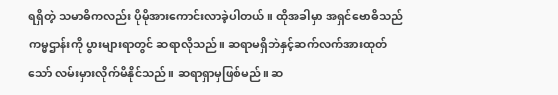ရရှိတဲ့ သမာဓိကလည်း ပိုမိုအားကောင်းလာခဲ့ပါတယ်။ ထိုအခါမှာ အရှင်ဗောဓိသည် ကမ္မဌာန်းကို ပွားများရာတွင် ဆရာလိုသည်။ ဆရာမရှိဘဲနှင့်ဆက်လက်အားထုတ်သော် လမ်းမှားလိုက်မိနိုင်သည်။ ဆရာရှာမှဖြစ်မည်။ ဆ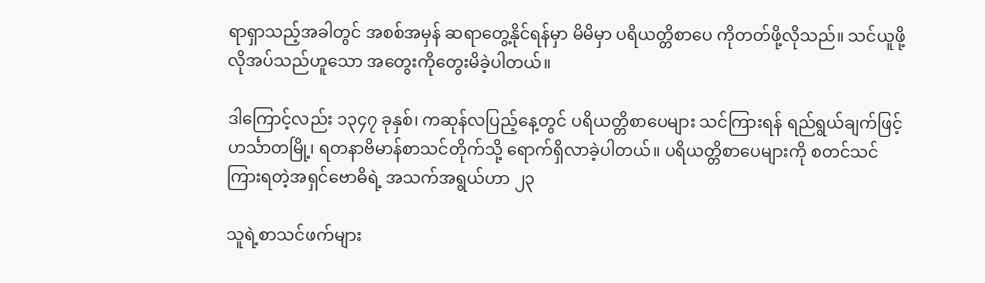ရာရှာသည့်အခါတွင် အစစ်အမှန် ဆရာတွေ့နိုင်ရန်မှာ မိမိမှာ ပရိယတ္တိစာပေ ကိုတတ်ဖို့လိုသည်။ သင်ယူဖို့လိုအပ်သည်ဟူသော အတွေးကိုတွေးမိခဲ့ပါတယ်။

ဒါကြောင့်လည်း ၁၃၄၇ ခုနှစ်၊ ကဆုန်လပြည့်နေ့တွင် ပရိယတ္တိစာပေများ သင်ကြားရန် ရည်ရွယ်ချက်ဖြင့်ဟင်္သာတမြို့၊ ရတနာဗိမာန်စာသင်တိုက်သို့ ရောက်ရှိလာခဲ့ပါတယ်။ ပရိယတ္တိစာပေများကို စတင်သင်ကြားရတဲ့အရှင်ဗောဓိရဲ့ အသက်အရွယ်ဟာ ၂၃

သူရဲ့စာသင်ဖက်များ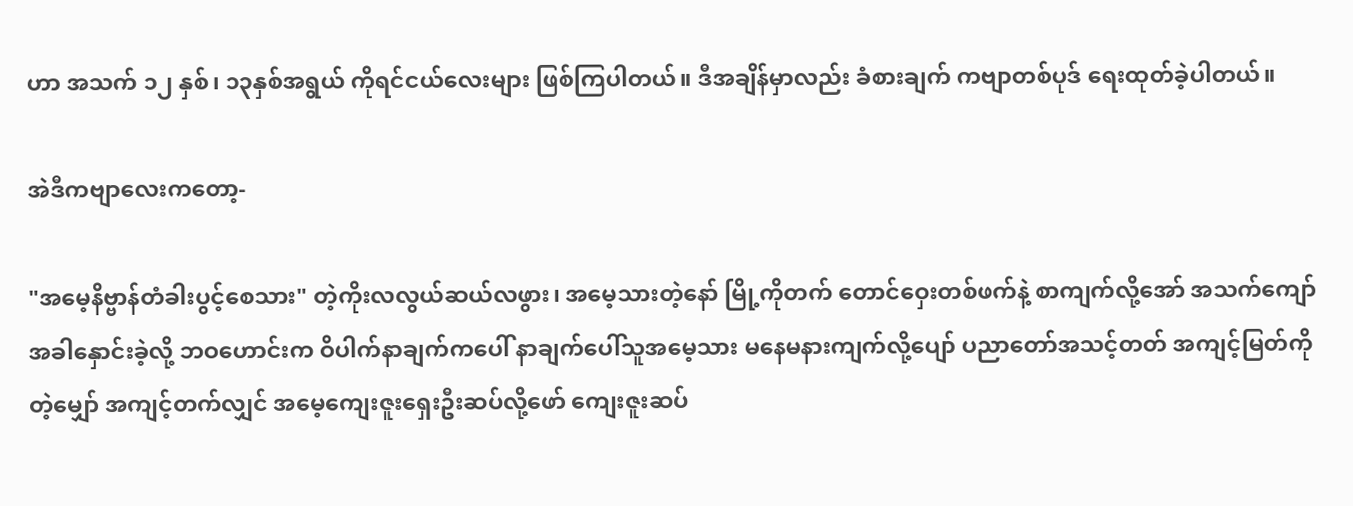ဟာ အသက် ၁၂ နှစ်၊ ၁၃နှစ်အရွယ် ကိုရင်ငယ်လေးများ ဖြစ်ကြပါတယ်။ ဒီအချိန်မှာလည်း ခံစားချက် ကဗျာတစ်ပုဒ် ရေးထုတ်ခဲ့ပါတယ်။

အဲဒီကဗျာလေးကတော့-

"အမေ့နိဗ္ဗာန်တံခါးပွင့်စေသား" တဲ့ကိုးလလွယ်ဆယ်လဖွား၊ အမေ့သားတဲ့နော် မြို့ကိုတက် တောင်ဝှေးတစ်ဖက်နဲ့ စာကျက်လို့အော် အသက်ကျော် အခါနှောင်းခဲ့လို့ ဘဝဟောင်းက ဝိပါက်နာချက်ကပေါ် နာချက်ပေါ်သူအမေ့သား မနေမနားကျက်လို့ပျော် ပညာတော်အသင့်တတ် အကျင့်မြတ်ကိုတဲ့မျှော် အကျင့်တက်လျှင် အမေ့ကျေးဇူးရှေးဦးဆပ်လို့ဖော် ကျေးဇူးဆပ်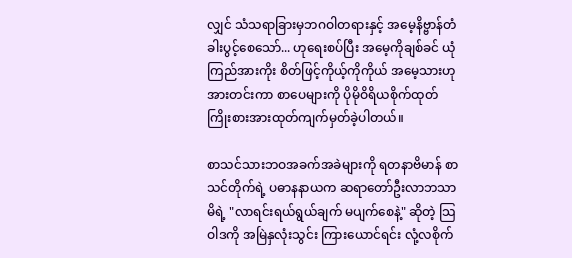လျှင် သံသရာခြားမှဘဂဝါတရားနှင့် အမေ့နိဗ္ဗာန်တံခါးပွင့်စေသော်... ဟုရေးစပ်ပြီး အမေ့ကိုချစ်ခင် ယုံကြည်အားကိုး စိတ်ဖြင့်ကိုယ့်ကိုကိုယ် အမေ့သားဟု အားတင်းကာ စာပေများကို ပိုမိုဝိရိယစိုက်ထုတ် ကြိုးစားအားထုတ်ကျက်မှတ်ခဲ့ပါတယ်။

စာသင်သားဘဝအခက်အခဲများကို ရတနာဗိမာန် စာသင်တိုက်ရဲ့ ပဓာနနာယက ဆရာတော်ဦးလာဘသာမိရဲ့ "လာရင်းရယ်ရွယ်ချက် မပျက်စေနဲ့" ဆိုတဲ့ သြဝါဒကို အမြဲနှလုံးသွင်း ကြားယောင်ရင်း လုံ့လစိုက်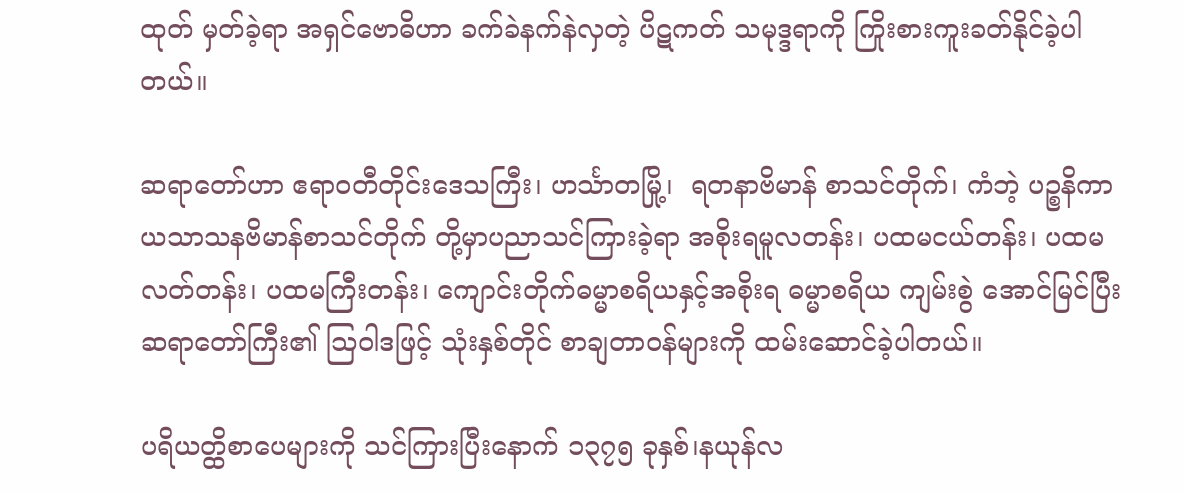ထုတ် မှတ်ခဲ့ရာ အရှင်ဗောဓိဟာ ခက်ခဲနက်နဲလှတဲ့ ပိဋကတ် သမုဒ္ဒရာကို ကြိုးစားကူးခတ်နိုင်ခဲ့ပါတယ်။

ဆရာတော်ဟာ ဧရာဝတီတိုင်းဒေသကြီး၊ ဟင်္သာတမြို့၊  ရတနာဗိမာန် စာသင်တိုက်၊ ကံဘဲ့ ပဉ္စနိကာယသာသနဗိမာန်စာသင်တိုက် တို့မှာပညာသင်ကြားခဲ့ရာ အစိုးရမူလတန်း၊ ပထမငယ်တန်း၊ ပထမလတ်တန်း၊ ပထမကြီးတန်း၊ ကျောင်းတိုက်ဓမ္မာစရိယနှင့်အစိုးရ ဓမ္မာစရိယ ကျမ်းစွဲ အောင်မြင်ပြီး ဆရာတော်ကြီး၏ သြဝါဒဖြင့် သုံးနှစ်တိုင် စာချတာဝန်များကို ထမ်းဆောင်ခဲ့ပါတယ်။

ပရိယတ္ထိစာပေများကို သင်ကြားပြီးနောက် ၁၃၇၅ ခုနှစ်၊နယုန်လ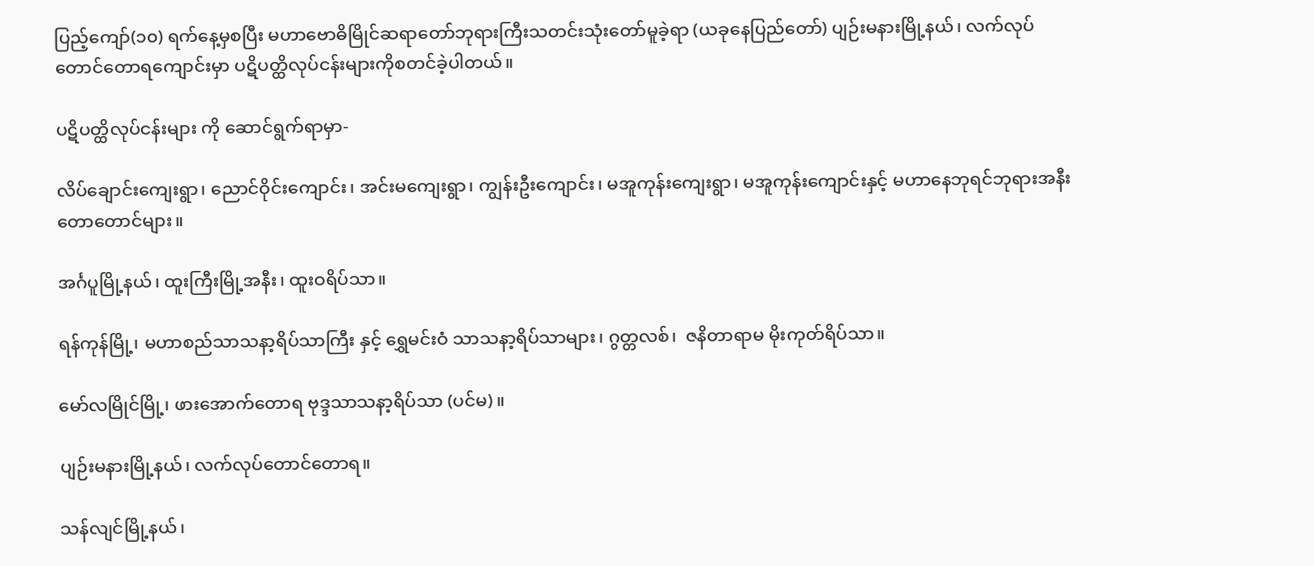ပြည့်ကျော်(၁၀) ရက်နေ့မှစပြီး မဟာဗောဓိမြိုင်ဆရာတော်ဘုရားကြီးသတင်းသုံးတော်မူခဲ့ရာ (ယခုနေပြည်တော်) ပျဉ်းမနားမြို့နယ်၊ လက်လုပ်တောင်တောရကျောင်းမှာ ပဋိပတ္ထိလုပ်ငန်းများကိုစတင်ခဲ့ပါတယ်။

ပဋိပတ္ထိလုပ်ငန်းများ ကို ဆောင်ရွက်ရာမှာ-

လိပ်ချောင်းကျေးရွာ၊ ညောင်ဝိုင်းကျောင်း၊ အင်းမကျေးရွာ၊ ကျွန်းဦးကျောင်း၊ မအူကုန်းကျေးရွာ၊ မအူကုန်းကျောင်းနှင့် မဟာနေဘုရင်ဘုရားအနီး တောတောင်များ။

အင်္ဂပူမြို့နယ်၊ ထူးကြီးမြို့အနီး၊ ထူးဝရိပ်သာ။

ရန်ကုန်မြို့၊ မဟာစည်သာသနာ့ရိပ်သာကြီး နှင့် ရွှေမင်းဝံ သာသနာ့ရိပ်သာများ၊ ဂွတ္တလစ်၊  ဇနိတာရာမ မိုးကုတ်ရိပ်သာ။

မော်လမြိုင်မြို့၊ ဖားအောက်တောရ ဗုဒ္ဒသာသနာ့ရိပ်သာ (ပင်မ)။

ပျဉ်းမနားမြို့နယ်၊ လက်လုပ်တောင်တောရ။

သန်လျင်မြို့နယ်၊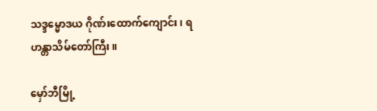သဒ္ဒမ္မောဒယ ဂိုဏ်းထောက်ကျောင်း၊ ရဟန္တာသိမ်တော်ကြီး။

မှော်ဘီမြို့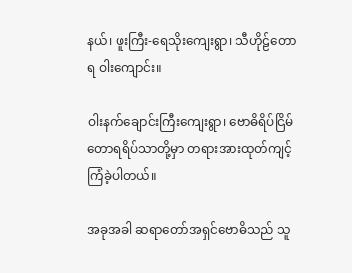နယ်၊ ဖူးကြီး-ရေသိုးကျေးရွာ၊ သီဟိုဠ်တောရ ဝါးကျောင်း။

ဝါးနက်ချောင်းကြီးကျေးရွာ၊ ဗောဓိရိပ်ငြိမ်တောရရိပ်သာတို့မှာ တရားအားထုတ်ကျင့်ကြံခဲ့ပါတယ်။

အခုအခါ ဆရာတော်အရှင်ဗောဓိသည် သူ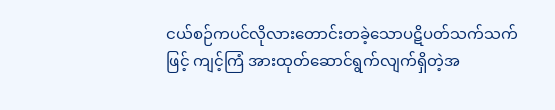ငယ်စဉ်ကပင်လိုလားတောင်းတခဲ့သောပဋိပတ်သက်သက်ဖြင့် ကျင့်ကြံ အားထုတ်ဆောင်ရွက်လျက်ရှိတဲ့အ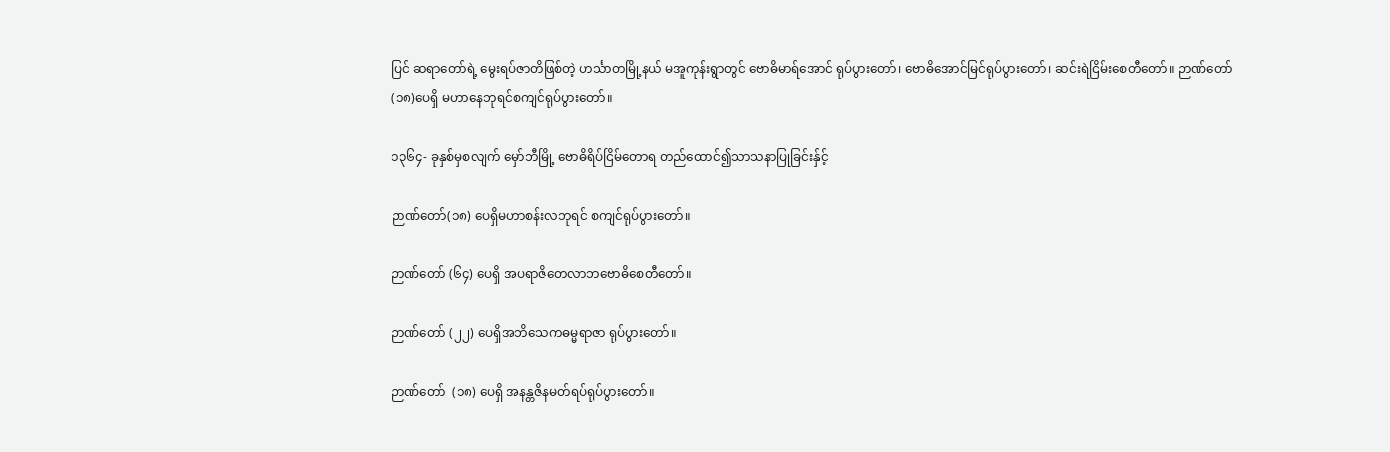ပြင် ဆရာတော်ရဲ့ မွေးရပ်ဇာတိဖြစ်တဲ့ ဟင်္သာတမြို့နယ် မအူကုန်းရွာတွင် ဗောဓိမာရ်အောင် ရုပ်ပွားတော်၊ ဗောဓိအောင်မြင်ရုပ်ပွားတော်၊ ဆင်းရဲငြိမ်းစေတီတော်။ ဉာဏ်တော် (၁၈)ပေရှိ မဟာနေဘုရင်စကျင်ရုပ်ပွားတော်။

၁၃၆၄- ခုနှစ်မှစလျက် မှော်ဘီမြို့ ဗောဓိရိပ်ငြိမ်တောရ တည်ထောင်၍သာသနာပြုခြင်းနှ်င့်

ဉာဏ်တော်(၁၈) ပေရှိမဟာစန်းလဘုရင် စကျင်ရုပ်ပွားတော်။

ဉာဏ်တော် (၆၄) ပေရှိ အပရာဇိတေလာဘဗောဓိစေတီတော်။

ဉာဏ်တော် (၂၂) ပေရှိအဘိသေကဓမ္မရာဇာ ရုပ်ပွားတော်။

ဉာဏ်တော်  (၁၈) ပေရှိ အနန္တဇိနမတ်ရပ်ရုပ်ပွားတော်။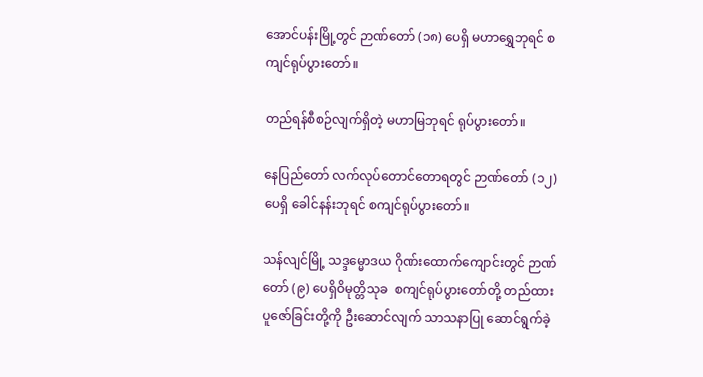အောင်ပန်းမြို့တွင် ဉာဏ်တော် (၁၈) ပေရှိ မဟာရွှေဘုရင် စကျင်ရုပ်ပွားတော်။

တည်ရန်စီစဉ်လျက်ရှိတဲ့ မဟာမြဘုရင် ရုပ်ပွားတော်။

နေပြည်တော် လက်လုပ်တောင်တောရတွင် ဉာဏ်တော် (၁၂)  ပေရှိ ခေါင်နန်းဘုရင် စကျင်ရုပ်ပွားတော်။

သန်လျင်မြို့ သဒ္ဒမ္မောဒယ ဂိုဏ်းထောက်ကျောင်းတွင် ဉာဏ်တော် (၉) ပေရှိဝိမုတ္တိသုခ  စကျင်ရုပ်ပွားတော်တို့ တည်ထားပူဇော်ခြင်းတို့ကို ဦးဆောင်လျက် သာသနာပြု ဆောင်ရွက်ခဲ့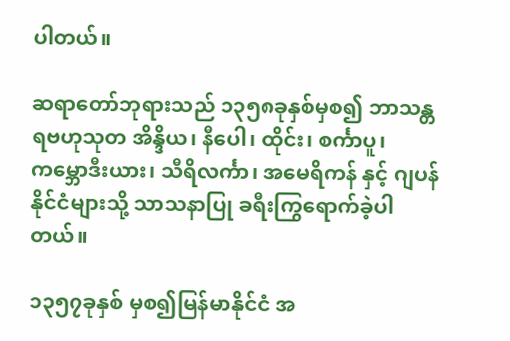ပါတယ်။

ဆရာတော်ဘုရားသည် ၁၃၅၈ခုနှစ်မှစ၍ ဘာသန္တရဗဟုသုတ အိန္ဒိယ၊ နီပေါ၊ ထိုင်း၊ စင်္ကာပူ၊ ကမ္ဘောဒီးယား၊ သီရိလင်္ကာ၊ အမေရိကန် နှင့် ဂျပန်နိုင်ငံများသို့ သာသနာပြု ခရီးကြွရောက်ခဲ့ပါတယ်။

၁၃၅၇ခုနှစ် မှစ၍မြန်မာနိုင်ငံ အ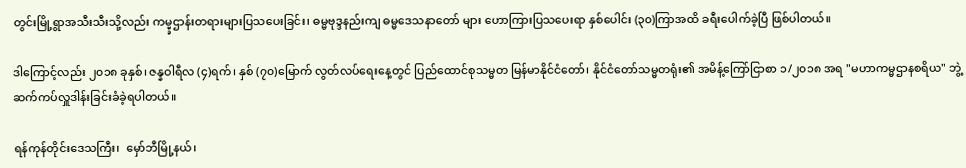တွင်းမြို့ရွာအသီးသီးသို့လည်း ကမ္မ္ခဌာန်းတရားများပြသပေးခြင်း၊ ဓမ္မဗုဒ္ဒနည်းကျ ဓမ္မဒေသနာတော် များ ဟောကြားပြသပေးရာ နှစ်ပေါင်း (၃၀)ကြာအထိ ခရီးပေါက်ခဲ့ပြီ ဖြစ်ပါတယ်။

ဒါကြောင့်လည်း ၂၀၁၈ ခုနှစ်၊ ဇန္နဝါရီလ (၄)ရက်၊ နှစ် (၇၀)မြောက် လွတ်လပ်ရေးနေ့တွင် ပြည်ထောင်စုသမ္မတ မြန်မာနိုင်ငံတော်၊ နိုင်ငံတော်သမ္မတရုံး၏ အမိန့်ကြော်ငြာစာ ၁/၂၀၁၈ အရ "မဟာကမ္မဌာနစရိယ" ဘွဲ့ ဆက်ကပ်လှူဒါန်းခြင်းခံခဲ့ရပါတယ်။

ရန်ကုန်တိုင်းဒေသကြီး၊  မှော်ဘီမြို့နယ်၊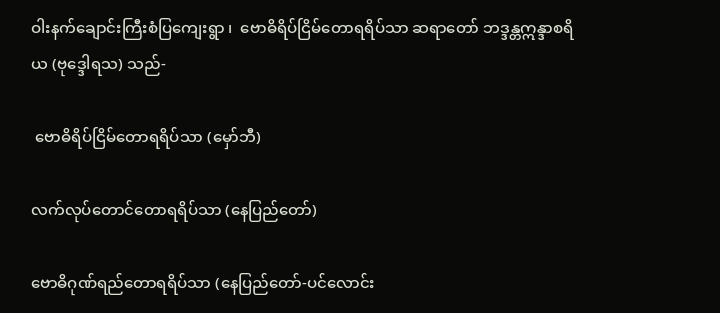ဝါးနက်ချောင်းကြီးစံပြကျေးရွာ ၊  ဗောဓိရိပ်ငြိမ်တောရရိပ်သာ ဆရာတော် ဘဒ္ဒန္တဣန္ဒာစရိယ (ဗုဒ္ဒေါရသ) သည်-

 ဗောဓိရိပ်ငြိမ်တောရရိပ်သာ (မှော်ဘီ)

လက်လုပ်တောင်တောရရိပ်သာ (နေပြည်တော်)

ဗောဓိဂုဏ်ရည်တောရရိပ်သာ (နေပြည်တော်-ပင်လောင်း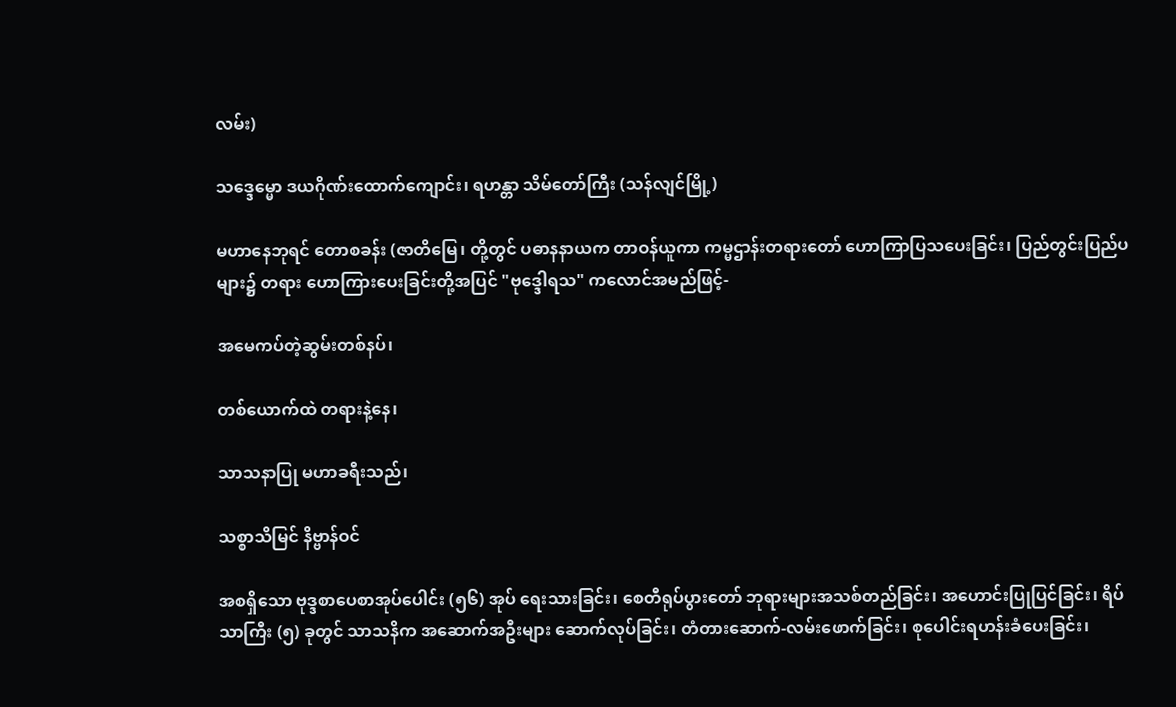လမ်း)

သဒ္ဒေမ္မော ဒယဂိုဏ်းထောက်ကျောင်း၊ ရဟန္တာ သိမ်တော်ကြီး (သန်လျင်မြို့)

မဟာနေဘုရင် တောစခန်း (ဇာတိမြေ၊ တို့တွင် ပဓာနနာယက တာဝန်ယူကာ ကမ္မဌာန်းတရားတော် ဟောကြာပြသပေးခြင်း၊ ပြည်တွင်းပြည်ပများ၌ တရား ဟောကြားပေးခြင်းတို့အပြင် "ဗုဒ္ဒေါရသ" ကလောင်အမည်ဖြင့်-

အမေကပ်တဲ့ဆွမ်းတစ်နပ်၊

တစ်ယောက်ထဲ တရားနဲ့နေ၊

သာသနာပြု မဟာခရီးသည်၊

သစ္စာသိမြင် နိဗ္ဗာန်ဝင်

အစရှိသော ဗုဒ္ဒစာပေစာအုပ်ပေါင်း (၅၆) အုပ် ရေးသားခြင်း၊ စေတီရုပ်ပွားတော် ဘုရားများအသစ်တည်ခြင်း၊ အဟောင်းပြုပြင်ခြင်း၊ ရိပ်သာကြီး (၅) ခုတွင် သာသနိက အဆောက်အဦးများ ဆောက်လုပ်ခြင်း၊ တံတားဆောက်-လမ်းဖောက်ခြင်း၊ စုပေါင်းရဟန်းခံပေးခြင်း၊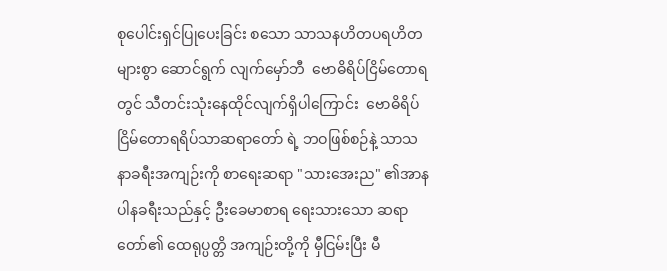စုပေါင်းရှင်ပြုပေးခြင်း စသော သာသနဟိတပရဟိတများစွာ ဆောင်ရွက် လျက်မှော်ဘီ  ဗောဓိရိပ်ငြိမ်တောရတွင် သီတင်းသုံးနေထိုင်လျက်ရှိပါကြောင်း  ဗောဓိရိပ်ငြိမ်တောရရိပ်သာဆရာတော် ရဲ့ ဘဝဖြစ်စဉ်နဲ့ သာသနာခရီးအကျဉ်းကို စာရေးဆရာ "သားအေးည" ၏အာနပါနခရီးသည်နှင့် ဦးခေမာစာရ ရေးသားသော ဆရာတော်၏ ထေရုပ္ပတ္တိ အကျဉ်းတို့ကို မှီငြမ်းပြီး မီ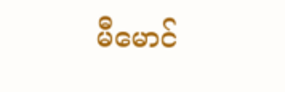မီမောင်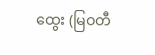ထွေး (မြဝတီ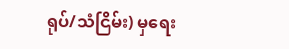ရုပ်/သံငြိမ်း) မှရေး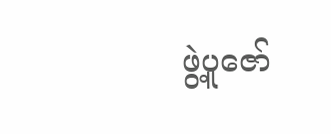ဖွဲ့ပူဇော်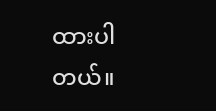ထားပါတယ်။